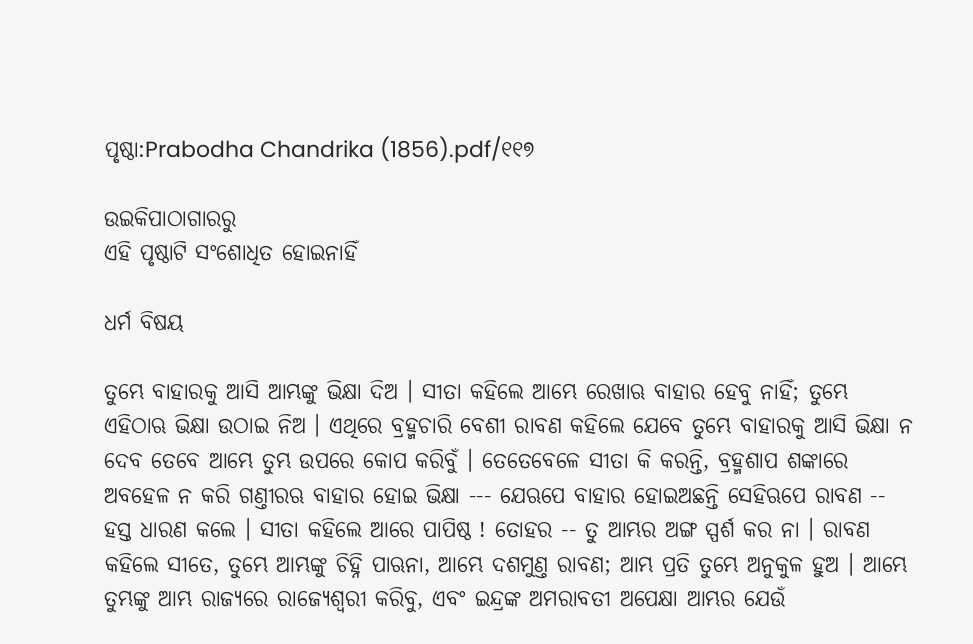ପୃଷ୍ଠା:Prabodha Chandrika (1856).pdf/୧୧୭

ଉଇକିପାଠାଗାର‌ରୁ
ଏହି ପୃଷ୍ଠାଟି ସଂଶୋଧିତ ହୋଇନାହିଁ

ଧର୍ମ ବିଷୟ

ତୁମ୍ଭେ ବାହାରକୁ ଆସି ଆମ୍ଭଙ୍କୁ ଭିକ୍ଷା ଦିଅ । ସୀତା କହିଲେ ଆମ୍ଭେ ରେଖାଋ ବାହାର ହେବୁ ନାହିଁ; ତୁମ୍ଭେ ଏହିଠାଋ ଭିକ୍ଷା ଉଠାଇ ନିଅ । ଏଥିରେ ବ୍ରହ୍ମଚାରି ବେଶୀ ରାବଣ କ‌ହିଲେ ଯେବେ ତୁମ୍ଭେ ବାହାରକୁ ଆସି ଭିକ୍ଷା ନ ଦେବ ତେବେ ଆମ୍ଭେ ତୁମ୍ଭ ଉପରେ କୋପ କରିବୁଁ । ତେତେବେଳେ ସୀତା କି କରନ୍ତି, ବ୍ରହ୍ମଶାପ ଶଙ୍କାରେ ଅବ‌ହେଳ ନ କରି ଗଣ୍ତୀର‌ଋ ବାହାର ହୋଇ ଭିକ୍ଷା --- ଯେଋପେ ବାହାର ହୋଇଅଛନ୍ତି ସେହିଋପେ ରାବଣ -- ହସ୍ତ ଧାରଣ କଲେ । ସୀତା କ‌ହିଲେ ଆରେ ପାପିଷ୍ଠ ! ତୋହର -- ତୁ ଆମ୍ଭର ଅଙ୍ଗ ସ୍ପର୍ଶ କର ନା । ରାବଣ କ‌ହିଲେ ସୀତେ, ତୁମ୍ଭେ ଆମ୍ଭଙ୍କୁ ଚିହ୍ନି ପାଋନା, ଆମ୍ଭେ ଦଶମୁଣ୍ତ ରାବଣ; ଆମ୍ଭ ପ୍ରତି ତୁମ୍ଭେ ଅନୁକୁଳ ହୁଅ । ଆମ୍ଭେ ତୁମ୍ଭଙ୍କୁ ଆମ୍ଭ ରାଜ୍ୟରେ ରାଜ୍ୟେଶ୍ୱରୀ କରିବୁ, ଏବଂ ଇନ୍ଦ୍ରଙ୍କ ଅମରାବତୀ ଅପେକ୍ଷା ଆମ୍ଭର ଯେଉଁ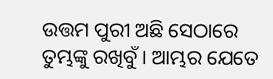ଉତ୍ତମ ପୁରୀ ଅଛି ସେଠାରେ ତୁମ୍ଭଙ୍କୁ ରଖିବୁଁ । ଆମ୍ଭର ଯେତେ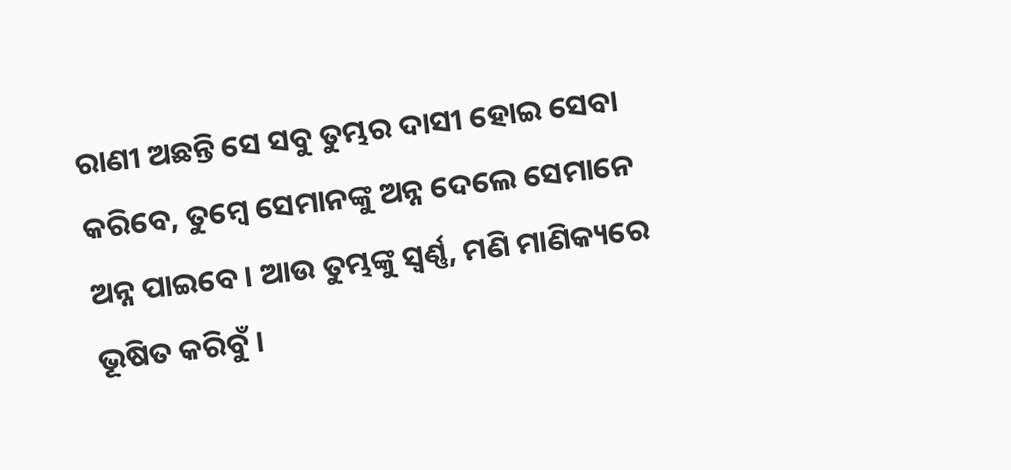ରାଣୀ ଅଛନ୍ତି ସେ ସବୁ ତୁମ୍ଭର ଦାସୀ ହୋଇ ସେବା କରିବେ, ତୁମ୍ବେ ସେମାନଙ୍କୁ ଅନ୍ନ ଦେଲେ ସେମାନେ ଅନ୍ନ ପାଇବେ । ଆଉ ତୁମ୍ଭଙ୍କୁ ସ୍ୱର୍ଣ୍ଣ, ମଣି ମାଣିକ୍ୟରେ ଭୂଷିତ କରିବୁଁ ।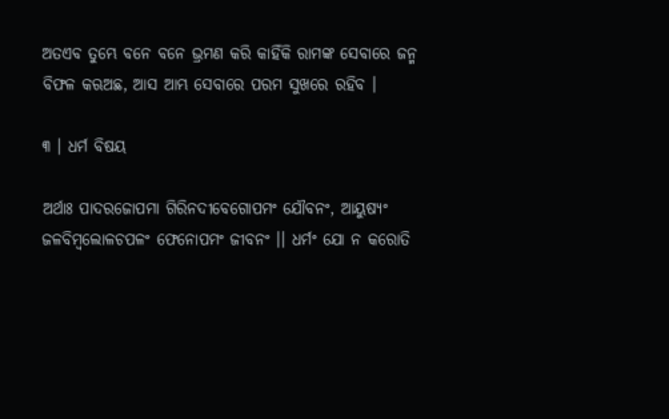ଅତଏବ ତୁମ୍ଭେ ବନେ ବନେ ଭ୍ରମଣ କରି କାହିଁକି ରାମଙ୍କ ସେବାରେ ଜନ୍ମ ବିଫଳ କ‌ଋଅଛ, ଆସ ଆମ୍ଭ ସେବାରେ ପରମ ସୁଖରେ ରହିବ ।

୩ । ଧର୍ମ ବିଷୟ

ଅର୍ଥାଃ ପାଦରଜୋପମା ଗିରିନ‌ଦୀବେଗୋପମଂ ଯୌବନଂ, ଆୟୁଷ୍ୟଂ ଜଳବିମ୍ବଲୋଳଚପଳଂ ଫେନୋପମଂ ଜୀବନଂ ।। ଧର୍ମଂ ଯୋ ନ କରୋତି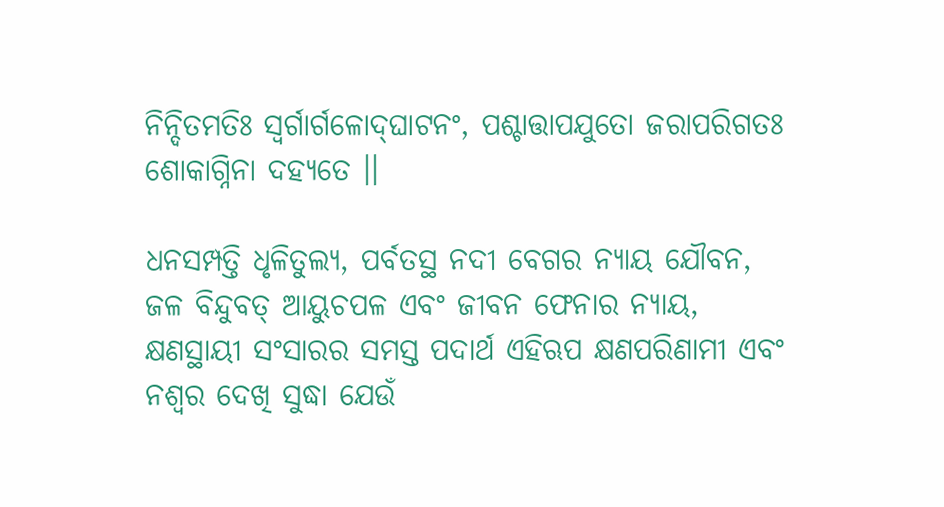ନିନ୍ଦିତମତିଃ ସ୍ୱର୍ଗାର୍ଗଳୋଦ୍‌ଘାଟନଂ, ପଶ୍ଚାତ୍ତାପ‌ଯୁତୋ ଜରାପରିଗତଃ ଶୋକାଗ୍ନିନା ଦ‌ହ୍ୟତେ ।।

ଧନସମ୍ପତ୍ତି ଧୃଳିତୁଲ୍ୟ, ପର୍ବତସ୍ଥ ନ‌ଦୀ ବେଗର ନ୍ୟାୟ ଯୌବନ, ଜଳ ବିନ୍ଦୁବ‌ତ୍ ଆୟୁଚପଳ ଏବଂ ଜୀବନ ଫେନାର ନ୍ୟାୟ, କ୍ଷଣସ୍ଥାୟୀ ସଂସାରର ସମସ୍ତ ପଦାର୍ଥ ଏହିଋପ କ୍ଷଣପରିଣାମୀ ଏବଂ ନଶ୍ୱର ଦେଖି ସୁଦ୍ଧା ଯେଉଁ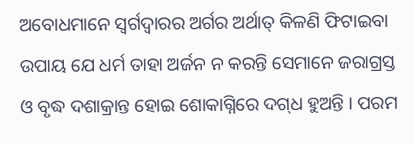ଅବୋଧମାନେ ସ୍ୱର୍ଗଦ୍ୱାରର ଅର୍ଗର ଅର୍ଥାତ୍ କିଳଣି ଫିଟାଇବା ଉପାୟ ଯେ ଧର୍ମ ତାହା ଅର୍ଜନ ନ କରନ୍ତି ସେମାନେ ଜରାଗ୍ରସ୍ତ ଓ ବୃଦ୍ଧ ଦଶାକ୍ରାନ୍ତ ହୋଇ ଶୋକାଗ୍ନିରେ ଦ‌ଗ୍‌ଧ ହୁଅନ୍ତି । ପରମ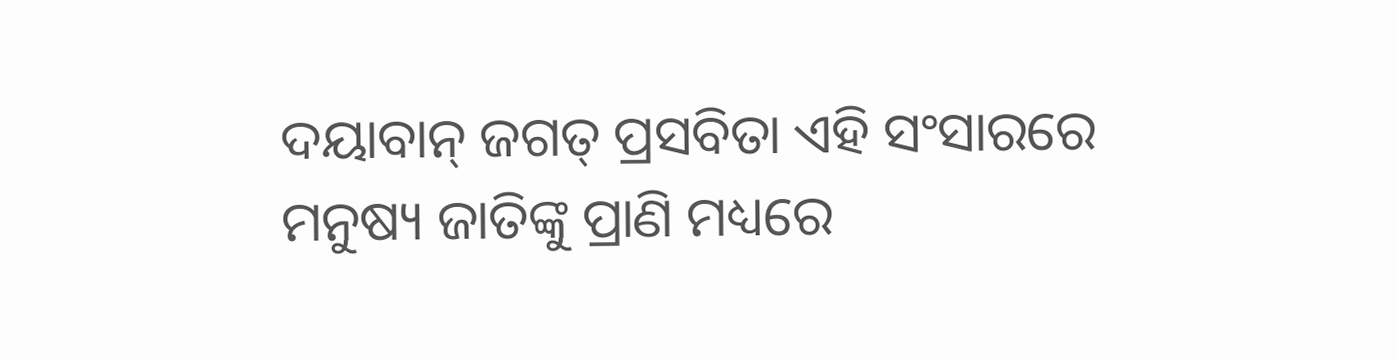ଦୟାବାନ୍ ଜଗ‌ତ୍ ପ୍ରସବିତା ଏହି ସଂସାରରେ ମନୁଷ୍ୟ ଜାତିଙ୍କୁ ପ୍ରାଣି ମଧ୍ୟରେ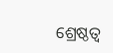ଶ୍ରେଷ୍ଠତ୍ୱ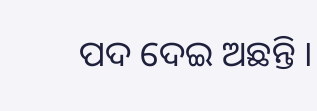ପଦ ଦେଇ ଅଛନ୍ତି ।